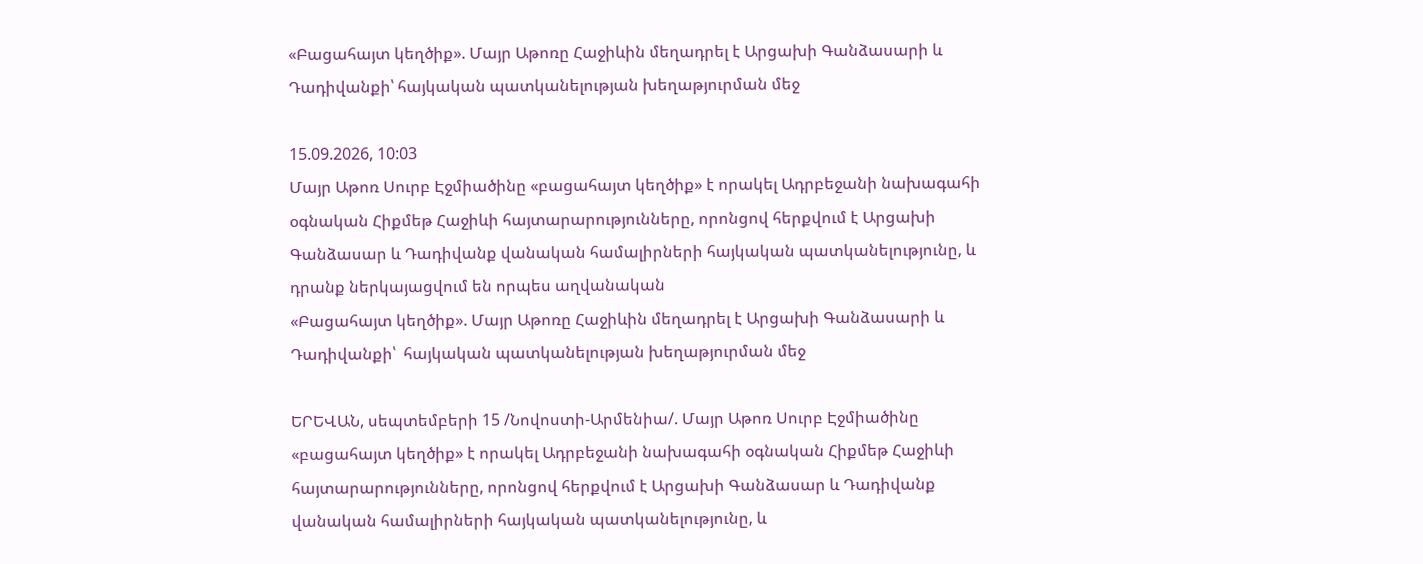«Բացահայտ կեղծիք». Մայր Աթոռը Հաջիևին մեղադրել է Արցախի Գանձասարի և Դադիվանքի՝ հայկական պատկանելության խեղաթյուրման մեջ

15.09.2026, 10:03
Մայր Աթոռ Սուրբ Էջմիածինը «բացահայտ կեղծիք» է որակել Ադրբեջանի նախագահի օգնական Հիքմեթ Հաջիևի հայտարարությունները, որոնցով հերքվում է Արցախի Գանձասար և Դադիվանք վանական համալիրների հայկական պատկանելությունը, և դրանք ներկայացվում են որպես աղվանական
«Բացահայտ կեղծիք». Մայր Աթոռը Հաջիևին մեղադրել է Արցախի Գանձասարի և Դադիվանքի՝  հայկական պատկանելության խեղաթյուրման մեջ

ԵՐԵՎԱՆ, սեպտեմբերի 15 /Նովոստի-Արմենիա/. Մայր Աթոռ Սուրբ Էջմիածինը «բացահայտ կեղծիք» է որակել Ադրբեջանի նախագահի օգնական Հիքմեթ Հաջիևի հայտարարությունները, որոնցով հերքվում է Արցախի Գանձասար և Դադիվանք վանական համալիրների հայկական պատկանելությունը, և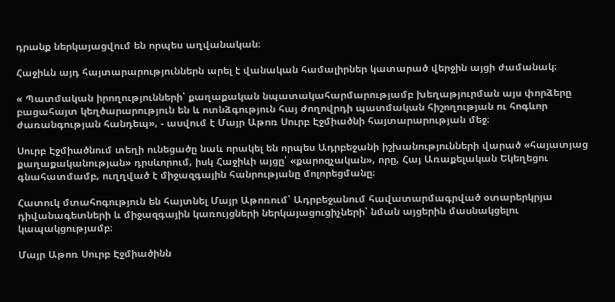դրանք ներկայացվում են որպես աղվանական։

Հաջիևն այդ հայտարարություններն արել է վանական համալիրներ կատարած վերջին այցի ժամանակ։

« Պատմական իրողությունների՝ քաղաքական նպատակահարմարությամբ խեղաթյուրման այս փորձերը բացահայտ կեղծարարություն են և ոտնձգություն հայ ժողովրդի պատմական հիշողության ու հոգևոր ժառանգության հանդեպ», - ասվում է Մայր Աթոռ Սուրբ Էջմիածնի հայտարարության մեջ։

Սուրբ Էջմիածնում տեղի ունեցածը նաև որակել են որպես Ադրբեջանի իշխանությունների վարած «հայատյաց քաղաքականության» դրսևորում, իսկ Հաջիևի այցը՝ «քարոզչական», որը, Հայ Առաքելական Եկեղեցու գնահատմամբ, ուղղված է միջազգային հանրությանը մոլորեցմանը։

Հատուկ մտահոգություն են հայտնել Մայր Աթոռում՝ Ադրբեջանում հավատարմագրված օտարերկրյա դիվանագետների և միջազգային կառույցների ներկայացուցիչների՝ նման այցերին մասնակցելու կապակցությամբ։

Մայր Աթոռ Սուրբ Էջմիածինն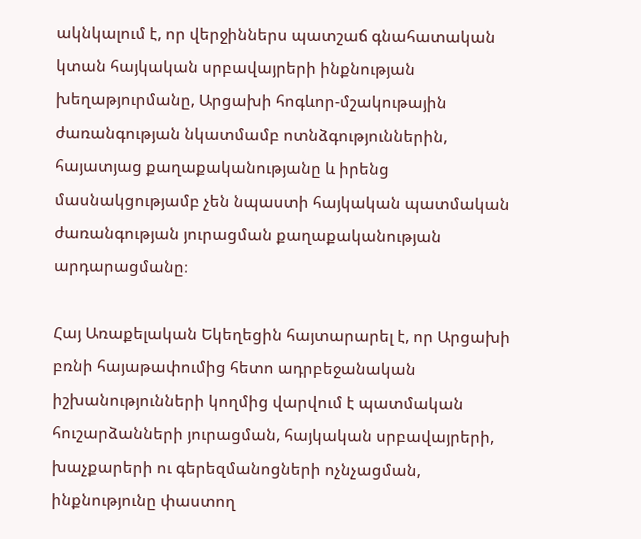ակնկալում է, որ վերջիններս պատշաճ գնահատական կտան հայկական սրբավայրերի ինքնության խեղաթյուրմանը, Արցախի հոգևոր-մշակութային ժառանգության նկատմամբ ոտնձգություններին, հայատյաց քաղաքականությանը և իրենց մասնակցությամբ չեն նպաստի հայկական պատմական ժառանգության յուրացման քաղաքականության արդարացմանը։

Հայ Առաքելական Եկեղեցին հայտարարել է, որ Արցախի բռնի հայաթափումից հետո ադրբեջանական իշխանությունների կողմից վարվում է պատմական հուշարձանների յուրացման, հայկական սրբավայրերի, խաչքարերի ու գերեզմանոցների ոչնչացման, ինքնությունը փաստող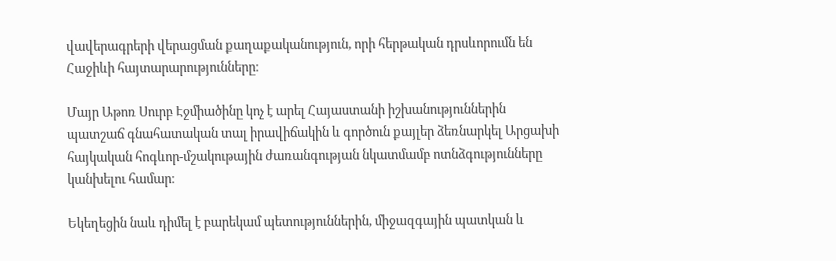վավերագրերի վերացման քաղաքականություն, որի հերթական դրսևորումն են Հաջիևի հայտարարությունները։

Մայր Աթոռ Սուրբ Էջմիածինը կոչ է արել Հայաստանի իշխանություններին պատշաճ գնահատական տալ իրավիճակին և գործուն քայլեր ձեռնարկել Արցախի հայկական հոգևոր-մշակութային ժառանգության նկատմամբ ոտնձգությունները կանխելու համար։

Եկեղեցին նաև դիմել է բարեկամ պետություններին, միջազգային պատկան և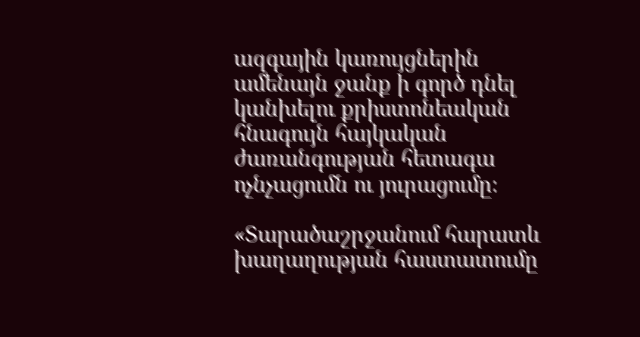ազգային կառույցներին ամենայն ջանք ի գործ դնել կանխելու քրիստոնեական հնագույն հայկական ժառանգության հետագա ոչնչացումն ու յուրացումը։

«Տարածաշրջանում հարատև խաղաղության հաստատումը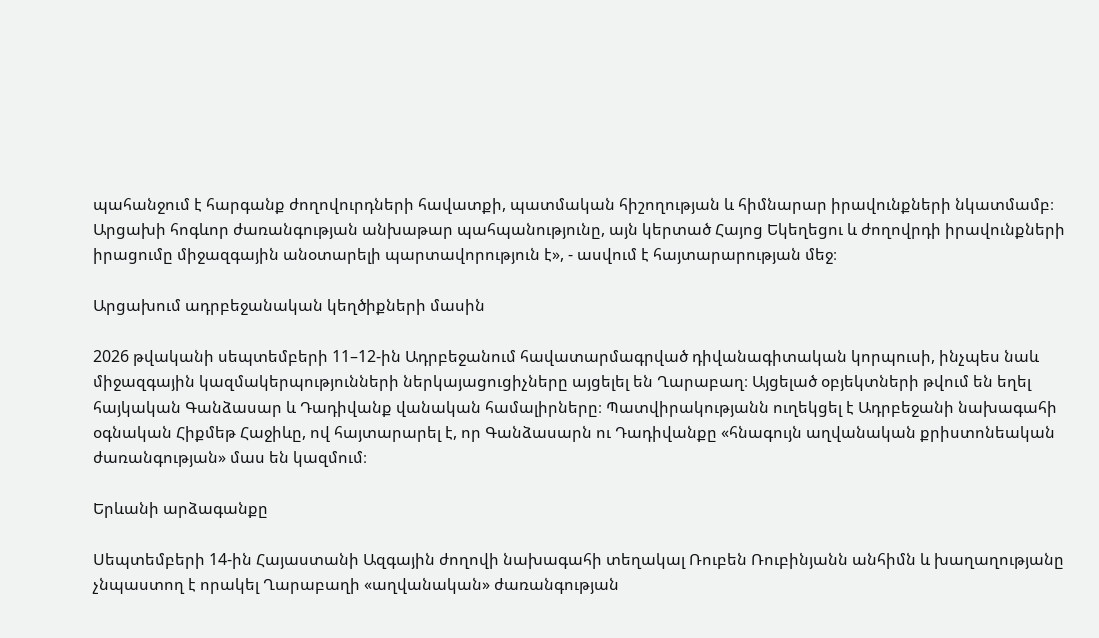պահանջում է հարգանք ժողովուրդների հավատքի, պատմական հիշողության և հիմնարար իրավունքների նկատմամբ։ Արցախի հոգևոր ժառանգության անխաթար պահպանությունը, այն կերտած Հայոց Եկեղեցու և ժողովրդի իրավունքների իրացումը միջազգային անօտարելի պարտավորություն է», - ասվում է հայտարարության մեջ։

Արցախում ադրբեջանական կեղծիքների մասին

2026 թվականի սեպտեմբերի 11–12-ին Ադրբեջանում հավատարմագրված դիվանագիտական կորպուսի, ինչպես նաև միջազգային կազմակերպությունների ներկայացուցիչները այցելել են Ղարաբաղ։ Այցելած օբյեկտների թվում են եղել հայկական Գանձասար և Դադիվանք վանական համալիրները։ Պատվիրակությանն ուղեկցել է Ադրբեջանի նախագահի օգնական Հիքմեթ Հաջիևը, ով հայտարարել է, որ Գանձասարն ու Դադիվանքը «հնագույն աղվանական քրիստոնեական ժառանգության» մաս են կազմում։

Երևանի արձագանքը

Սեպտեմբերի 14-ին Հայաստանի Ազգային ժողովի նախագահի տեղակալ Ռուբեն Ռուբինյանն անհիմն և խաղաղությանը չնպաստող է որակել Ղարաբաղի «աղվանական» ժառանգության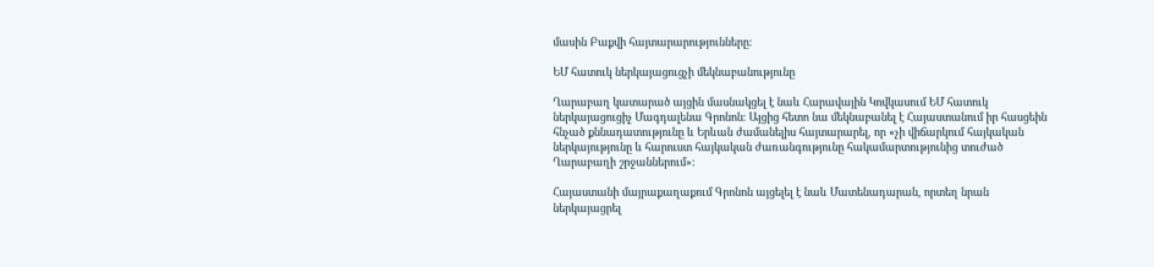մասին Բաքվի հայտարարությունները։

ԵՄ հատուկ ներկայացուցչի մեկնաբանությունը

Ղարաբաղ կատարած այցին մասնակցել է նաև Հարավային Կովկասում ԵՄ հատուկ ներկայացուցիչ Մագդալենա Գրոնոն։ Այցից հետո նա մեկնաբանել է Հայաստանում իր հասցեին հնչած քննադատությունը և Երևան ժամանելիս հայտարարել, որ «չի վիճարկում հայկական ներկայությունը և հարուստ հայկական ժառանգությունը հակամարտությունից տուժած Ղարաբաղի շրջաններում»։

Հայաստանի մայրաքաղաքում Գրոնոն այցելել է նաև Մատենադարան, որտեղ նրան ներկայացրել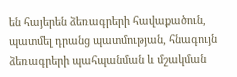են հայերեն ձեռագրերի հավաքածուն, պատմել դրանց պատմության, հնագույն ձեռագրերի պահպանման և մշակման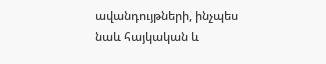ավանդույթների, ինչպես նաև հայկական և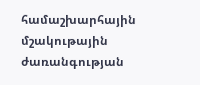համաշխարհային մշակութային ժառանգության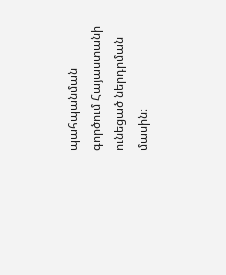պահպանման գործում Հայաստանի ունեցած ներդրման մասին։